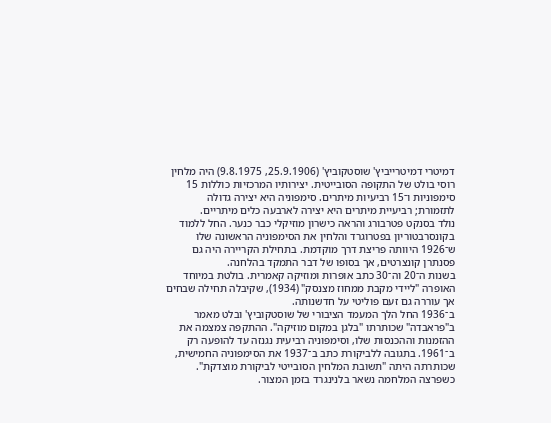דמיטרי דמיטרייביץ' שוסטקוביץ' (25.9.1906, 9.8.1975) היה מלחין רוסי בולט של התקופה הסובייטית. יצירותיו המרכזיות כוללות 15 סימפוניות ו־15 רביעיות מיתרים. סימפוניה היא יצירה גדולה לתזמורת; רביעיית מיתרים היא יצירה לארבעה כלים מיתריים.
נולד בסנקט פטרבורג והראה כישרון מוזיקלי כבר כנער. החל ללמוד בקונסרבטוריון בפטרוגרד והלחין את הסימפוניה הראשונה שלו ש־1926 היוותה פריצת דרך מוקדמת. בתחילת הקריירה היה גם פסנתרן קונצרטים, אך בסופו של דבר התמקד בהלחנה.
בשנות ה־20 וה־30 כתב אופרות ומוזיקה קאמרית. בולטת במיוחד האופרה "ליידי מקבת ממחוז מצנסק" (1934), שקיבלה תחילה שבחים אך עוררה גם זעם פוליטי על חדשנותה.
ב־1936 החל הלך המעמד הציבורי של שוסטקוביץ' ובלט מאמר ב"פראבדה" שכותרתו "בלגן במקום מוזיקה". ההתקפה צמצמה את ההזמנות וההכנסות שלו, וסימפוניה רביעית נגנזה עד להופעה רק ב־1961. בתגובה ללביקורת כתב ב־1937 את הסימפוניה החמישית, שכותרתה היתה "תשובת המלחין הסובייטי לביקורת מוצדקת".
כשפרצה המלחמה נשאר בלנינגרד בזמן המצור.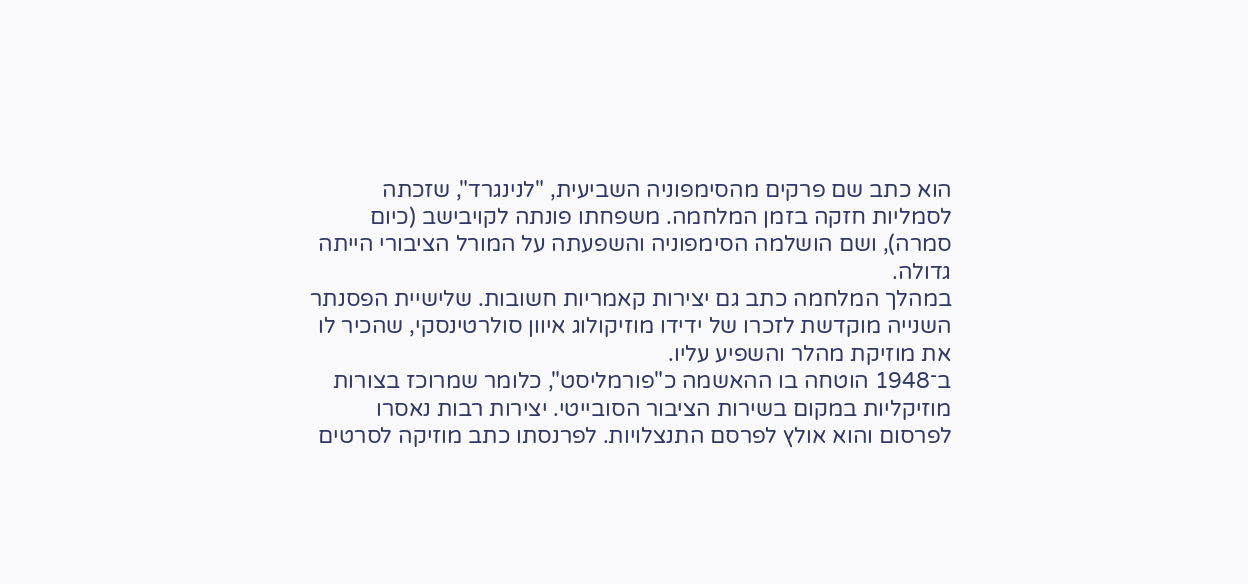הוא כתב שם פרקים מהסימפוניה השביעית, "לנינגרד", שזכתה לסמליות חזקה בזמן המלחמה. משפחתו פונתה לקויבישב (כיום סמרה), ושם הושלמה הסימפוניה והשפעתה על המורל הציבורי הייתה גדולה.
במהלך המלחמה כתב גם יצירות קאמריות חשובות. שלישיית הפסנתר השנייה מוקדשת לזכרו של ידידו מוזיקולוג איוון סולרטינסקי, שהכיר לו את מוזיקת מהלר והשפיע עליו.
ב־1948 הוטחה בו ההאשמה כ"פורמליסט", כלומר שמרוכז בצורות מוזיקליות במקום בשירות הציבור הסובייטי. יצירות רבות נאסרו לפרסום והוא אולץ לפרסם התנצלויות. לפרנסתו כתב מוזיקה לסרטים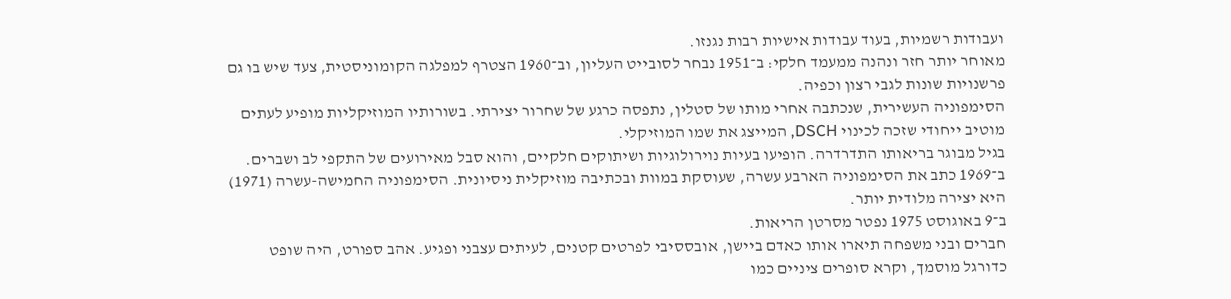ועבודות רשמיות, בעוד עבודות אישיות רבות נגנזו.
מאוחר יותר חזר ונהנה ממעמד חלקי: ב־1951 נבחר לסובייט העליון, וב־1960 הצטרף למפלגה הקומוניסטית, צעד שיש בו גם פרשנויות שונות לגבי רצון וכפיה.
הסימפוניה העשירית, שנכתבה אחרי מותו של סטלין, נתפסה כרגע של שחרור יצירתי. בשורותיו המוזיקליות מופיע לעתים מוטיב ייחודי שזכה לכינוי DSCH, המייצג את שמו המוזיקלי.
בגיל מבוגר בריאותו התדרדרה. הופיעו בעיות נוירולוגיות ושיתוקים חלקיים, והוא סבל מאירועים של התקפי לב ושברים. ב־1969 כתב את הסימפוניה הארבע עשרה, שעוסקת במוות ובכתיבה מוזיקלית ניסיונית. הסימפוניה החמישה-עשרה (1971) היא יצירה מלודית יותר.
ב־9 באוגוסט 1975 נפטר מסרטן הריאות.
חברים ובני משפחה תיארו אותו כאדם ביישן, אובססיבי לפרטים קטנים, לעיתים עצבני ופגיע. אהב ספורט, היה שופט כדורגל מוסמך, וקרא סופרים ציניים כמו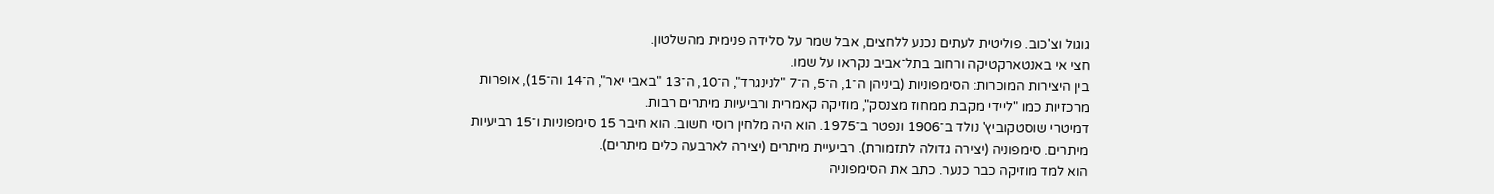גוגול וצ'כוב. פוליטית לעתים נכנע ללחצים, אבל שמר על סלידה פנימית מהשלטון.
חצי אי באנטארקטיקה ורחוב בתל־אביב נקראו על שמו.
בין היצירות המוכרות: הסימפוניות (ביניהן ה־1, ה־5, ה־7 "לנינגרד", ה־10, ה־13 "באבי יאר", ה־14 וה־15), אופרות מרכזיות כמו "ליידי מקבת ממחוז מצנסק", מוזיקה קאמרית ורביעיות מיתרים רבות.
דמיטרי שוסטקוביץ' נולד ב־1906 ונפטר ב־1975. הוא היה מלחין רוסי חשוב. הוא חיבר 15 סימפוניות ו־15 רביעיות מיתרים. סימפוניה (יצירה גדולה לתזמורת). רביעיית מיתרים (יצירה לארבעה כלים מיתרים).
הוא למד מוזיקה כבר כנער. כתב את הסימפוניה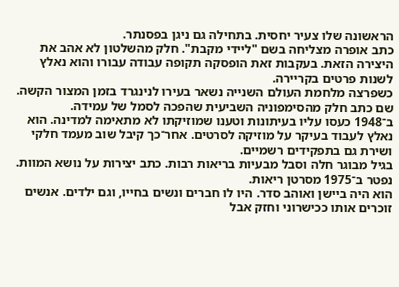הראשונה שלו צעיר יחסית. בתחילה גם ניגן בפסנתר.
כתב אופרה מצליחה בשם "ליידי מקבת". חלק מהשלטון לא אהב את היצירה הזאת. בעקבות זאת הופסקה תקופה עבודה עבורו והוא נאלץ לשנות פרטים בקריירה.
כשפרצה מלחמת העולם השנייה נשאר בעירו לנינגרד בזמן המצור הקשה. שם כתב חלק מהסימפוניה השביעית שהפכה לסמל של עמידה.
ב־1948 כעסו עליו בעיתונות וטענו שמוזיקתו לא מתאימה למדינה. הוא נאלץ לעבוד בעיקר על מוזיקה לסרטים. אחר־כך קיבל שוב מעמד חלקי ושירת גם בתפקידים רשמיים.
בגיל מבוגר חלה וסבל מבעיות בריאות רבות. כתב יצירות על נושא המוות. נפטר ב־1975 מסרטן ריאות.
הוא היה ביישן ואוהב סדר. היו לו חברים ונשים בחייו, וגם ילדים. אנשים זוכרים אותו ככישרוני וחזק אבל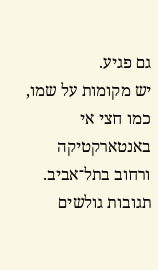גם פגיע.
יש מקומות על שמו, כמו חצי אי באנטארקטיקה ורחוב בתל־אביב.
תגובות גולשים